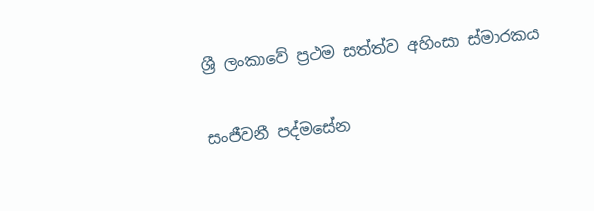ශ්‍රී ලංකාවේ ප්‍රථම සත්ත්ව අහිංසා ස්මාරකය

සංජීවනී පද්මසේන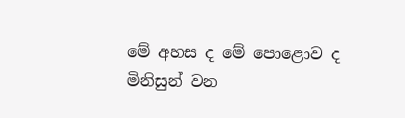මේ අහස ද මේ පොළොව ද මිනිසුන් වන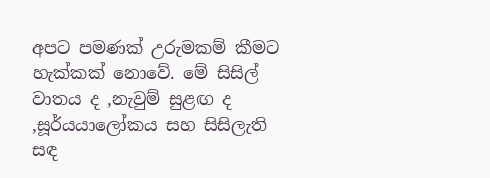අපට පමණක් උරුමකම් කීමට හැක්කක් නොවේ. මේ සිසිල් වාතය ද ,නැවුම් සුළඟ ද ,සූර්යයාලෝකය සහ සිසිලැති සඳ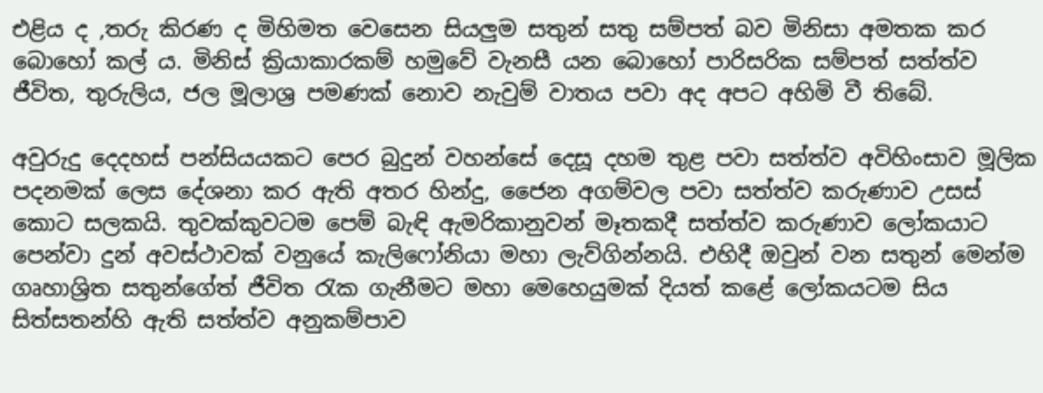එළිය ද ,තරු කිරණ ද මිහිමත වෙසෙන සියලුම සතුන් සතු සම්පත් බව මිනිසා අමතක කර බොහෝ කල් ය. මිනිස් ක්‍රියාකාරකම් හමුවේ වැනසී යන බොහෝ පාරිසරික සම්පත් සත්ත්ව ජීවිත, තුරුලිය, ජල මූලාශ්‍ර පමණක් නොව නැවුම් වාතය පවා අද අපට අහිමි වී තිබේ.

අවුරුදු දෙදහස් පන්සියයකට පෙර බුදුන් වහන්සේ දෙසූ දහම තුළ පවා සත්ත්ව අවිහිංසාව මූලික පදනමක් ලෙස දේශනා කර ඇති අතර හින්දු, ජෛන අගම්වල පවා සත්ත්ව කරුණාව උසස් කොට සලකයි. තුවක්කුවටම පෙම් බැඳි ඇමරිකානුවන් මෑතකදී සත්ත්ව කරුණාව ලෝකයාට පෙන්වා දුන් අවස්ථාවක් වනුයේ කැලිෆෝනියා මහා ලැව්ගින්නයි. එහිදී ඔවුන් වන සතුන් මෙන්ම ගෘහාශ්‍රිත සතුන්ගේත් ජීවිත රැක ගැනීමට මහා මෙහෙයුමක් දියත් කළේ ලෝකයටම සිය සිත්සතන්හි ඇති සත්ත්ව අනුකම්පාව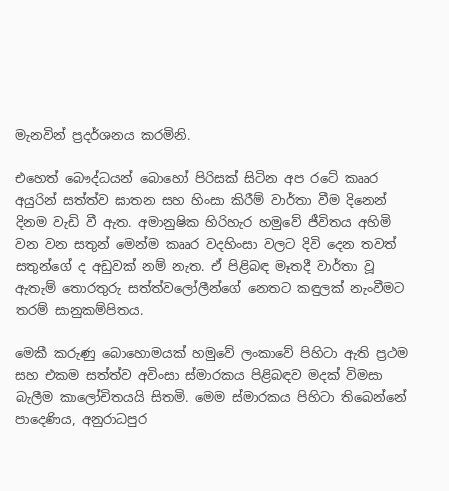මැනවින් ප්‍රදර්ශනය කරමිනි.

එහෙත් බෞද්ධයන් බොහෝ පිරිසක් සිටින අප රටේ කෲර අයුරින් සත්ත්ව ඝාතන සහ හිංසා කිරීම් වාර්තා වීම දිනෙන් දිනම වැඩි වී ඇත. අමානුෂික හිරිහැර හමුවේ ජීවිතය අහිමි වන වන සතුන් මෙන්ම කෲර වදහිංසා වලට දිවි දෙන තවත් සතුන්ගේ ද අඩුවක් නම් නැත. ඒ පිළිබඳ මෑතදී වාර්තා වූ ඇතැම් තොරතුරු සත්ත්වලෝලීන්ගේ නෙතට කඳුලක් නැංවීමට තරම් සානුකම්පිතය.

මෙකී කරුණු බොහොමයක් හමුවේ ලංකාවේ පිහිටා ඇති ප්‍රථම සහ එකම සත්ත්ව අවිංසා ස්මාරකය පිළිබඳව මදක් විමසා බැලීම කාලෝචිතයයි සිතමි. මෙම ස්මාරකය පිහිටා තිබෙන්නේ පාදෙණිය, අනුරාධපුර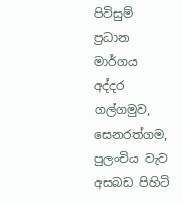පිවිසුම් ප්‍රධාන මාර්ගය අද්දර ගල්ගමුව, සෙනරත්ගම, පුලංචිය වැව අසබඩ පිහිටි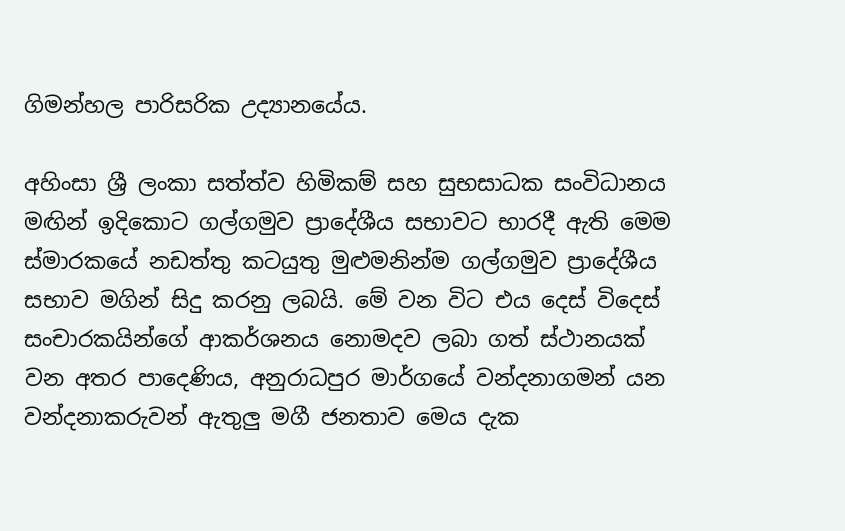ගිමන්හල පාරිසරික උද්‍යානයේය.

අහිංසා ශ්‍රී ලංකා සත්ත්ව හිමිකම් සහ සුභසාධක සංවිධානය මඟින් ඉදිකොට ගල්ගමුව ප්‍රාදේශීය සභාවට භාරදී ඇති මෙම ස්මාරකයේ නඩත්තු කටයුතු මුළුමනින්ම ගල්ගමුව ප්‍රාදේශීය සභාව මගින් සිදු කරනු ලබයි. මේ වන විට එය දෙස් විදෙස් සංචාරකයින්ගේ ආකර්ශනය නොමදව ලබා ගත් ස්ථානයක් වන අතර පාදෙණිය, අනුරාධපුර මාර්ගයේ වන්දනාගමන් යන වන්දනාකරුවන් ඇතුලු මගී ජනතාව මෙය දැක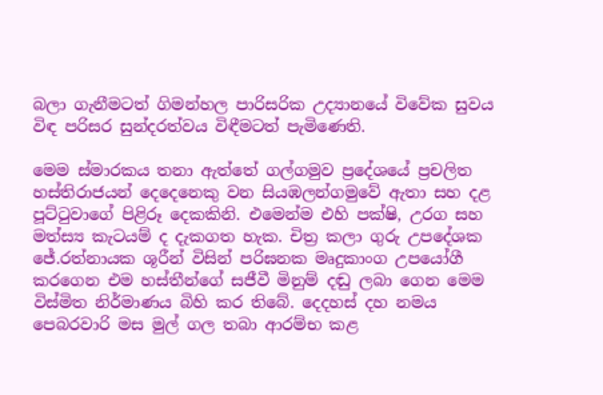බලා ගැනීමටත් ගිමන්හල පාරිසරික උද්‍යානයේ විවේක සුවය විඳ පරිසර සුන්දරත්වය විඳීමටත් පැමිණෙති.

මෙම ස්මාරකය තනා ඇත්තේ ගල්ගමුව ප්‍රදේශයේ ප්‍රචලිත හස්තිරාජයන් දෙදෙනෙකු වන සියඹලන්ගමුවේ ඇතා සහ දළ පූට්ටුවාගේ පිළිරූ දෙකකිනි. එමෙන්ම එහි පක්ෂි, උරග සහ මත්ස්‍ය කැටයම් ද දැකගත හැක. චිත්‍ර කලා ගුරු උපදේශක ජේ.රත්නායක ශූරීන් විසින් පරිඝනක මෘදුකාංග උපයෝගී කරගෙන එම හස්තීන්ගේ සජීවී මිනුම් දඬු ලබා ගෙන මෙම විස්මිත නිර්මාණය බිහි කර තිබේ. දෙදහස් දහ නමය පෙබරවාරි මස මුල් ගල තබා ආරම්භ කළ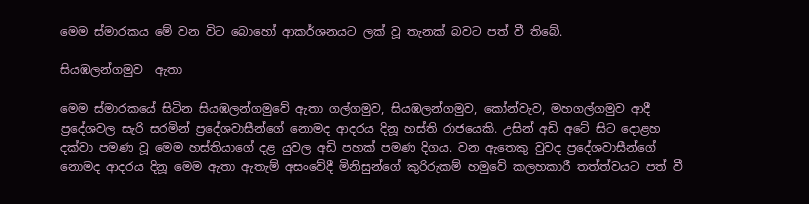මෙම ස්මාරකය මේ වන විට බොහෝ ආකර්ශනයට ලක් වූ තැනක් බවට පත් වී තිබේ.

සියඹලන්ගමුව  ඇතා

මෙම ස්මාරකයේ සිටින සියඹලන්ගමුවේ ඇතා ගල්ගමුව, සියඹලන්ගමුව, කෝන්වැව, මහගල්ගමුව ආදී ප්‍රදේශවල සැරි සරමින් ප්‍රදේශවාසීන්ගේ නොමද ආදරය දිනූ හස්ති රාජයෙකි. උසින් අඩි අටේ සිට දොළහ දක්වා පමණ වූ මෙම හස්තියාගේ දළ යුවල අඩි පහක් පමණ දිගය. වන ඇතෙකු වුවද ප්‍රදේශවාසීන්ගේ නොමද ආදරය දිනූ මෙම ඇතා ඇතැම් අසංවේදී මිනිසුන්ගේ කුරිරුකම් හමුවේ කලහකාරී තත්ත්වයට පත් වී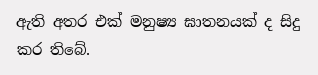ඇති අතර එක් මනුෂ්‍ය ඝාතනයක් ද සිදු කර තිබේ.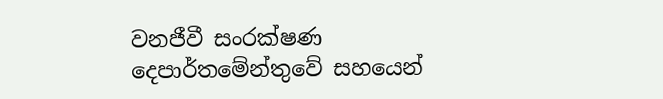වනජීවී සංරක්ෂණ දෙපාර්තමේන්තුවේ සහයෙන්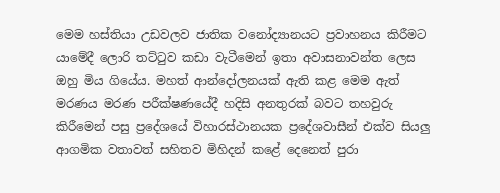මෙම හස්තියා උඩවලව ජාතික වනෝද්‍යානයට ප්‍රවාහනය කිරීමට යාමේදී ලොරි තට්ටුව කඩා වැටීමෙන් ඉතා අවාසනාවන්ත ලෙස  ඔහු මිය ගියේය. මහත් ආන්දෝලනයක් ඇති කළ මෙම ඇත් මරණය මරණ පරීක්ෂණයේදී හදිසි අනතුරක් බවට තහවුරු කිරීමෙන් පසු ප්‍රදේශයේ විහාරස්ථානයක ප්‍රදේශවාසීන් එක්ව සියලු ආගමික වතාවත් සහිතව මිහිදන් කළේ දෙනෙත් පුරා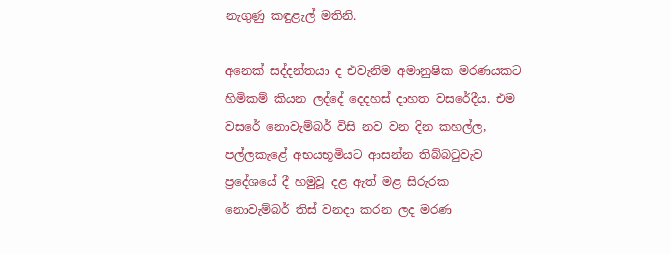නැගුණු කඳුළැල් මතිනි.

අනෙක් සද්දන්තයා ද එවැනිම අමානුෂික මරණයකට හිමිකම් කියන ලද්දේ දෙදහස් දාහත වසරේදීය. එම වසරේ නොවැම්බර් විසි නව වන දින කහල්ල, පල්ලකැළේ අභයභූමියට ආසන්න තිබ්බටුවැව ප්‍රදේශයේ දී හමුවූ දළ ඇත් මළ සිරුරක  නොවැම්බර් තිස් වනදා කරන ලද මරණ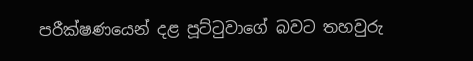පරීක්ෂණයෙන් දළ පූට්ටුවාගේ බවට තහවුරු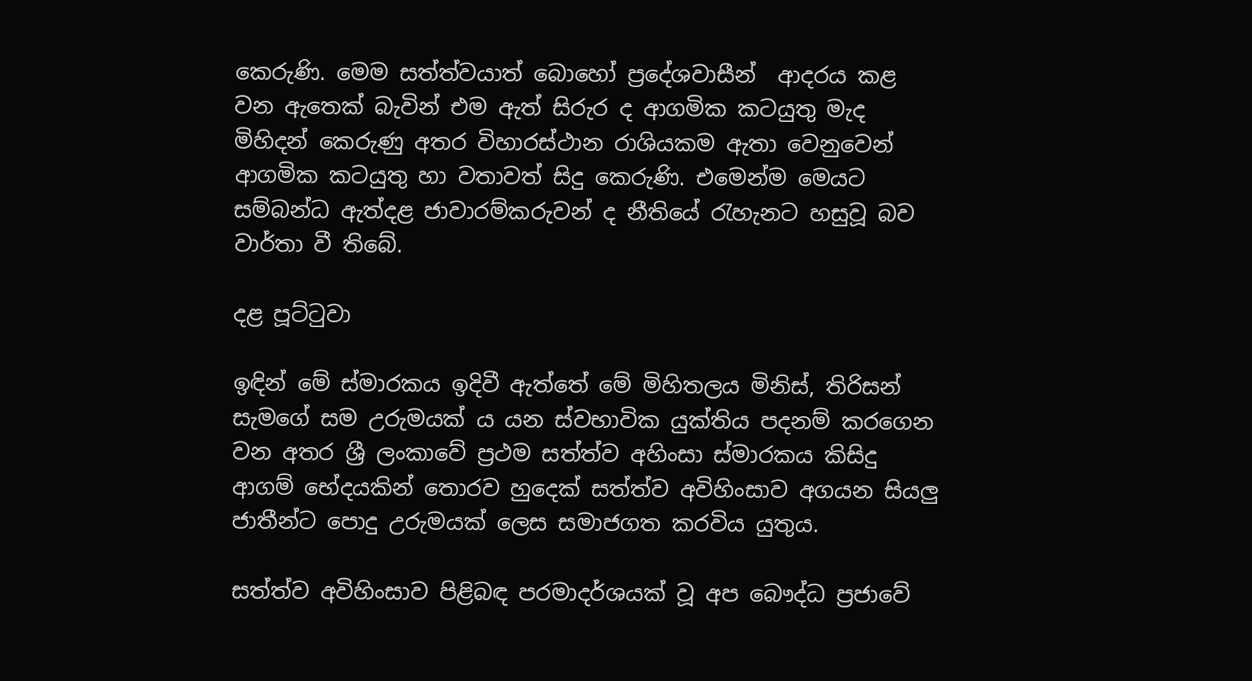කෙරුණි. මෙම සත්ත්වයාත් බොහෝ ප්‍රදේශවාසීන්  ආදරය කළ වන ඇතෙක් බැවින් එම ඇත් සිරුර ද ආගමික කටයුතු මැද මිහිදන් කෙරුණු අතර විහාරස්ථාන රාශියකම ඇතා වෙනුවෙන් ආගමික කටයුතු හා වතාවත් සිදු කෙරුණි. එමෙන්ම මෙයට සම්බන්ධ ඇත්දළ ජාවාරම්කරුවන් ද නීතියේ රැහැනට හසුවූ බව වාර්තා වී තිබේ.

දළ පූට්ටුවා

ඉඳින් මේ ස්මාරකය ඉදිවී ඇත්තේ මේ මිහිතලය මිනිස්, තිරිසන් සැමගේ සම උරුමයක්‍ ය යන ස්වභාවික යුක්තිය පදනම් කරගෙන වන අතර ශ්‍රී ලංකාවේ ප්‍රථම සත්ත්ව අහිංසා ස්මාරකය කිසිදු ආගම් භේදයකින් තොරව හුදෙක් සත්ත්ව අවිහිංසාව අගයන සියලු ජාතීන්ට පොදු උරුමයක් ලෙස සමාජගත කරවිය යුතුය.

සත්ත්ව අවිහිංසාව පිළිබඳ පරමාදර්ශයක් වූ අප බෞද්ධ ප්‍රජාවේ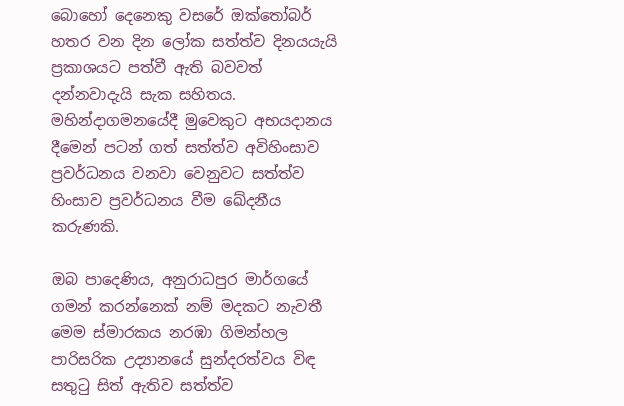බොහෝ දෙනෙකු වසරේ ඔක්තෝබර් හතර වන දින ලෝක සත්ත්ව දිනයයැයි ප්‍රකාශයට පත්වී ඇති බවවත් දන්නවාදැයි සැක සහිතය. මහින්දාගමනයේදී මුවෙකුට අභයදානය දීමෙන් පටන් ගත් සත්ත්ව අවිහිංසාව ප්‍රවර්ධනය වනවා වෙනුවට සත්ත්ව හිංසාව ප්‍රවර්ධනය වීම ඛේදනීය කරුණකි.

ඔබ පාදෙණිය, අනුරාධපුර මාර්ගයේ ගමන් කරන්නෙක් නම් මදකට නැවතී මෙම ස්මාරකය නරඹා ගිමන්හල පාරිසරික උද්‍යානයේ සුන්දරත්වය විඳ සතුටු සිත් ඇතිව සත්ත්ව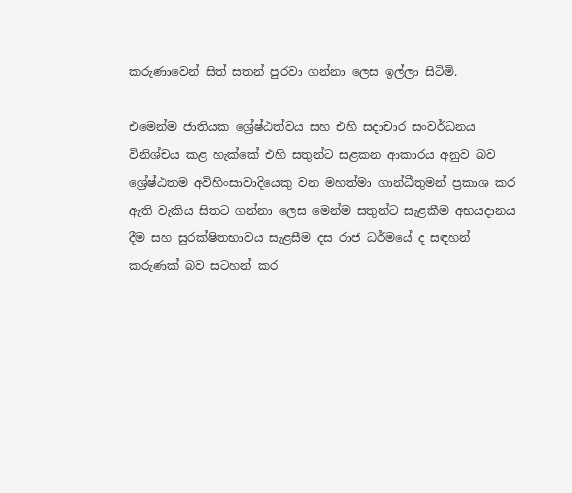කරුණාවෙන් සිත් සතන් පුරවා ගන්නා ලෙස ඉල්ලා සිටිමි.

එමෙන්ම ජාතියක ශ්‍රේෂ්ඨත්වය සහ එහි සදාචාර සංවර්ධනය විනිශ්චය කළ හැක්කේ එහි සතුන්‍ට සළකන ආකාරය අනුව බව ශ්‍රේෂ්ඨතම අවිහිංසාවාදියෙකු වන මහත්මා ගාන්ධීතුමන් ප්‍රකාශ කර ඇති වැකිය සිතට ගන්නා ලෙස මෙන්ම සතුන්ට සැළකීම අභයදානය දීම සහ සුරක්ෂිතභාවය සැළසීම දස රාජ ධර්මයේ ද සඳහන් කරුණක් බව සටහන් කර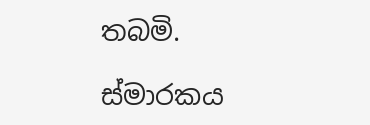තබමි.

ස්මාරකය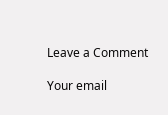Leave a Comment

Your email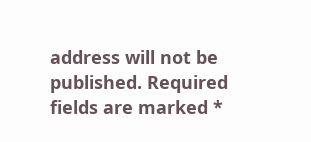address will not be published. Required fields are marked *